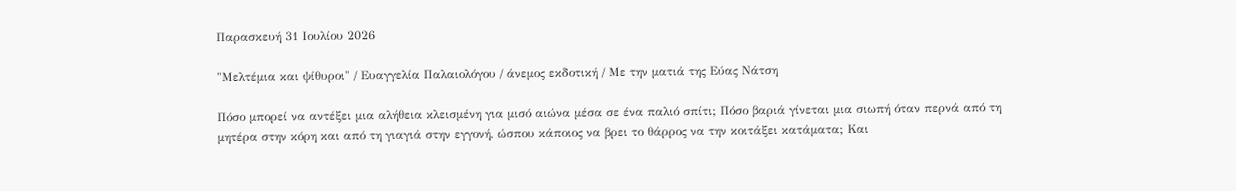Παρασκευή 31 Ιουλίου 2026

"Μελτέμια και ψίθυροι" / Ευαγγελία Παλαιολόγου / άνεμος εκδοτική / Με την ματιά της Εύας Νάτση

Πόσο μπορεί να αντέξει μια αλήθεια κλεισμένη για μισό αιώνα μέσα σε ένα παλιό σπίτι; Πόσο βαριά γίνεται μια σιωπή όταν περνά από τη μητέρα στην κόρη και από τη γιαγιά στην εγγονή, ώσπου κάποιος να βρει το θάρρος να την κοιτάξει κατάματα; Και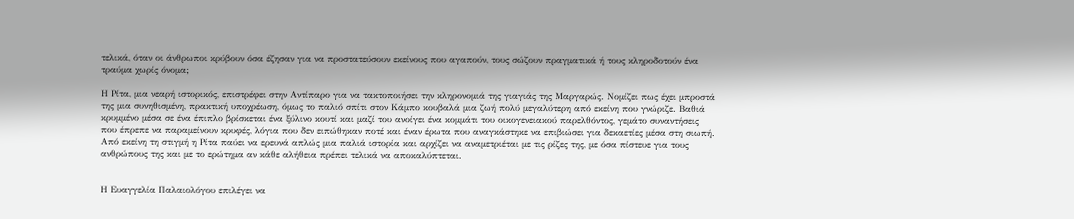τελικά, όταν οι άνθρωποι κρύβουν όσα έζησαν για να προστατεύσουν εκείνους που αγαπούν, τους σώζουν πραγματικά ή τους κληροδοτούν ένα τραύμα χωρίς όνομα;

Η Ρίτα, μια νεαρή ιστορικός, επιστρέφει στην Αντίπαρο για να τακτοποιήσει την κληρονομιά της γιαγιάς της Μαργαρώς. Νομίζει πως έχει μπροστά της μια συνηθισμένη, πρακτική υποχρέωση, όμως το παλιό σπίτι στον Κάμπο κουβαλά μια ζωή πολύ μεγαλύτερη από εκείνη που γνώριζε. Βαθιά κρυμμένο μέσα σε ένα έπιπλο βρίσκεται ένα ξύλινο κουτί και μαζί του ανοίγει ένα κομμάτι του οικογενειακού παρελθόντος, γεμάτο συναντήσεις που έπρεπε να παραμείνουν κρυφές, λόγια που δεν ειπώθηκαν ποτέ και έναν έρωτα που αναγκάστηκε να επιβιώσει για δεκαετίες μέσα στη σιωπή. Από εκείνη τη στιγμή η Ρίτα παύει να ερευνά απλώς μια παλιά ιστορία και αρχίζει να αναμετριέται με τις ρίζες της, με όσα πίστευε για τους ανθρώπους της και με το ερώτημα αν κάθε αλήθεια πρέπει τελικά να αποκαλύπτεται.


Η Ευαγγελία Παλαιολόγου επιλέγει να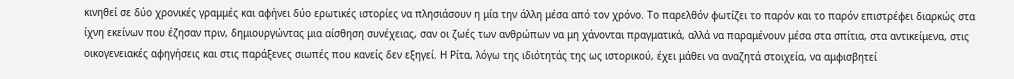κινηθεί σε δύο χρονικές γραμμές και αφήνει δύο ερωτικές ιστορίες να πλησιάσουν η μία την άλλη μέσα από τον χρόνο. Το παρελθόν φωτίζει το παρόν και το παρόν επιστρέφει διαρκώς στα ίχνη εκείνων που έζησαν πριν, δημιουργώντας μια αίσθηση συνέχειας, σαν οι ζωές των ανθρώπων να μη χάνονται πραγματικά, αλλά να παραμένουν μέσα στα σπίτια, στα αντικείμενα, στις οικογενειακές αφηγήσεις και στις παράξενες σιωπές που κανείς δεν εξηγεί. Η Ρίτα, λόγω της ιδιότητάς της ως ιστορικού, έχει μάθει να αναζητά στοιχεία, να αμφισβητεί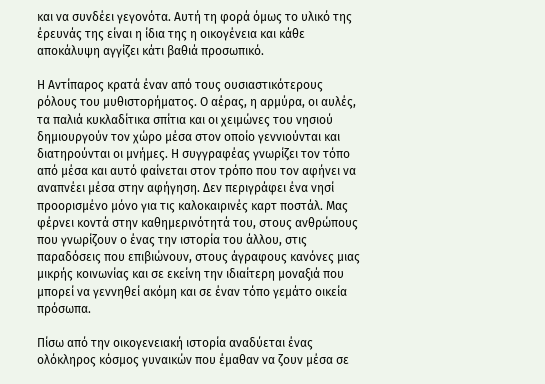και να συνδέει γεγονότα. Αυτή τη φορά όμως το υλικό της έρευνάς της είναι η ίδια της η οικογένεια και κάθε αποκάλυψη αγγίζει κάτι βαθιά προσωπικό.

Η Αντίπαρος κρατά έναν από τους ουσιαστικότερους ρόλους του μυθιστορήματος. Ο αέρας, η αρμύρα, οι αυλές, τα παλιά κυκλαδίτικα σπίτια και οι χειμώνες του νησιού δημιουργούν τον χώρο μέσα στον οποίο γεννιούνται και διατηρούνται οι μνήμες. Η συγγραφέας γνωρίζει τον τόπο από μέσα και αυτό φαίνεται στον τρόπο που τον αφήνει να αναπνέει μέσα στην αφήγηση. Δεν περιγράφει ένα νησί προορισμένο μόνο για τις καλοκαιρινές καρτ ποστάλ. Μας φέρνει κοντά στην καθημερινότητά του, στους ανθρώπους που γνωρίζουν ο ένας την ιστορία του άλλου, στις παραδόσεις που επιβιώνουν, στους άγραφους κανόνες μιας μικρής κοινωνίας και σε εκείνη την ιδιαίτερη μοναξιά που μπορεί να γεννηθεί ακόμη και σε έναν τόπο γεμάτο οικεία πρόσωπα.

Πίσω από την οικογενειακή ιστορία αναδύεται ένας ολόκληρος κόσμος γυναικών που έμαθαν να ζουν μέσα σε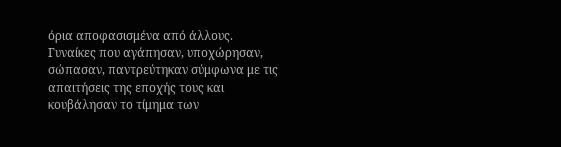όρια αποφασισμένα από άλλους. Γυναίκες που αγάπησαν, υποχώρησαν, σώπασαν, παντρεύτηκαν σύμφωνα με τις απαιτήσεις της εποχής τους και κουβάλησαν το τίμημα των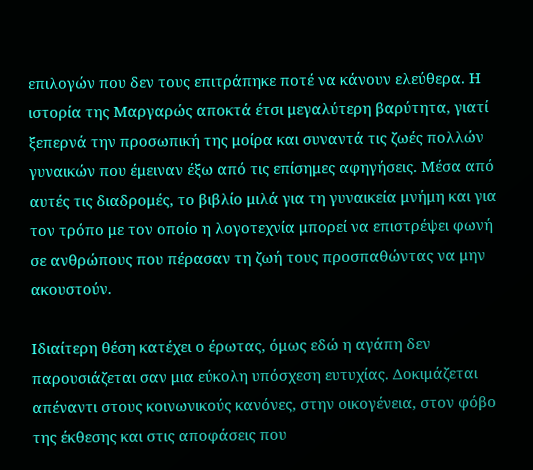επιλογών που δεν τους επιτράπηκε ποτέ να κάνουν ελεύθερα. Η ιστορία της Μαργαρώς αποκτά έτσι μεγαλύτερη βαρύτητα, γιατί ξεπερνά την προσωπική της μοίρα και συναντά τις ζωές πολλών γυναικών που έμειναν έξω από τις επίσημες αφηγήσεις. Μέσα από αυτές τις διαδρομές, το βιβλίο μιλά για τη γυναικεία μνήμη και για τον τρόπο με τον οποίο η λογοτεχνία μπορεί να επιστρέψει φωνή σε ανθρώπους που πέρασαν τη ζωή τους προσπαθώντας να μην ακουστούν.

Ιδιαίτερη θέση κατέχει ο έρωτας, όμως εδώ η αγάπη δεν παρουσιάζεται σαν μια εύκολη υπόσχεση ευτυχίας. Δοκιμάζεται απέναντι στους κοινωνικούς κανόνες, στην οικογένεια, στον φόβο της έκθεσης και στις αποφάσεις που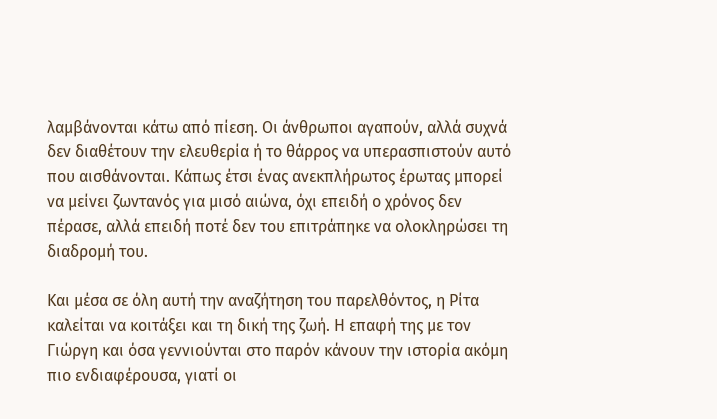λαμβάνονται κάτω από πίεση. Οι άνθρωποι αγαπούν, αλλά συχνά δεν διαθέτουν την ελευθερία ή το θάρρος να υπερασπιστούν αυτό που αισθάνονται. Κάπως έτσι ένας ανεκπλήρωτος έρωτας μπορεί να μείνει ζωντανός για μισό αιώνα, όχι επειδή ο χρόνος δεν πέρασε, αλλά επειδή ποτέ δεν του επιτράπηκε να ολοκληρώσει τη διαδρομή του.

Και μέσα σε όλη αυτή την αναζήτηση του παρελθόντος, η Ρίτα καλείται να κοιτάξει και τη δική της ζωή. Η επαφή της με τον Γιώργη και όσα γεννιούνται στο παρόν κάνουν την ιστορία ακόμη πιο ενδιαφέρουσα, γιατί οι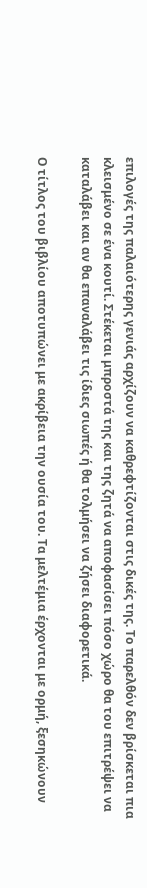επιλογές της παλαιότερης γενιάς αρχίζουν να καθρεφτίζονται στις δικές της. Το παρελθόν δεν βρίσκεται πια κλεισμένο σε ένα κουτί. Στέκεται μπροστά της και της ζητά να αποφασίσει πόσο χώρο θα του επιτρέψει να καταλάβει και αν θα επαναλάβει τις ίδιες σιωπές ή θα τολμήσει να ζήσει διαφορετικά.

Ο τίτλος του βιβλίου αποτυπώνει με ακρίβεια την ουσία του. Τα μελτέμια έρχονται με ορμή, ξεσηκώνουν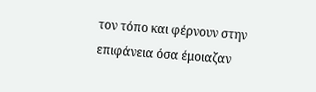τον τόπο και φέρνουν στην επιφάνεια όσα έμοιαζαν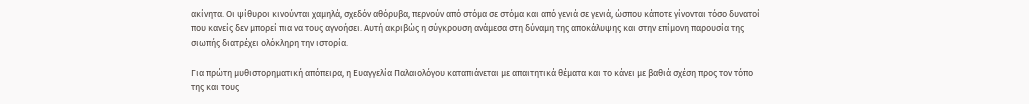ακίνητα. Οι ψίθυροι κινούνται χαμηλά, σχεδόν αθόρυβα, περνούν από στόμα σε στόμα και από γενιά σε γενιά, ώσπου κάποτε γίνονται τόσο δυνατοί που κανείς δεν μπορεί πια να τους αγνοήσει. Αυτή ακριβώς η σύγκρουση ανάμεσα στη δύναμη της αποκάλυψης και στην επίμονη παρουσία της σιωπής διατρέχει ολόκληρη την ιστορία.

Για πρώτη μυθιστορηματική απόπειρα, η Ευαγγελία Παλαιολόγου καταπιάνεται με απαιτητικά θέματα και το κάνει με βαθιά σχέση προς τον τόπο της και τους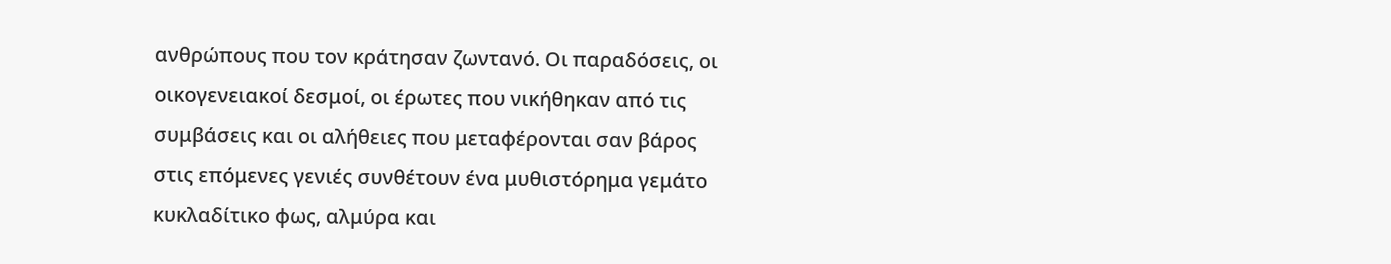ανθρώπους που τον κράτησαν ζωντανό. Οι παραδόσεις, οι οικογενειακοί δεσμοί, οι έρωτες που νικήθηκαν από τις συμβάσεις και οι αλήθειες που μεταφέρονται σαν βάρος στις επόμενες γενιές συνθέτουν ένα μυθιστόρημα γεμάτο κυκλαδίτικο φως, αλμύρα και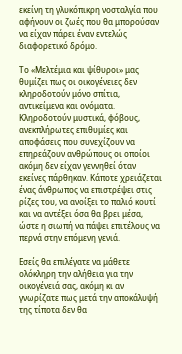εκείνη τη γλυκόπικρη νοσταλγία που αφήνουν οι ζωές που θα μπορούσαν να είχαν πάρει έναν εντελώς διαφορετικό δρόμο.

Το «Μελτέμια και ψίθυροι» μας θυμίζει πως οι οικογένειες δεν κληροδοτούν μόνο σπίτια, αντικείμενα και ονόματα. Κληροδοτούν μυστικά, φόβους, ανεκπλήρωτες επιθυμίες και αποφάσεις που συνεχίζουν να επηρεάζουν ανθρώπους οι οποίοι ακόμη δεν είχαν γεννηθεί όταν εκείνες πάρθηκαν. Κάποτε χρειάζεται ένας άνθρωπος να επιστρέψει στις ρίζες του, να ανοίξει το παλιό κουτί και να αντέξει όσα θα βρει μέσα, ώστε η σιωπή να πάψει επιτέλους να περνά στην επόμενη γενιά.

Εσείς θα επιλέγατε να μάθετε ολόκληρη την αλήθεια για την οικογένειά σας, ακόμη κι αν γνωρίζατε πως μετά την αποκάλυψή της τίποτα δεν θα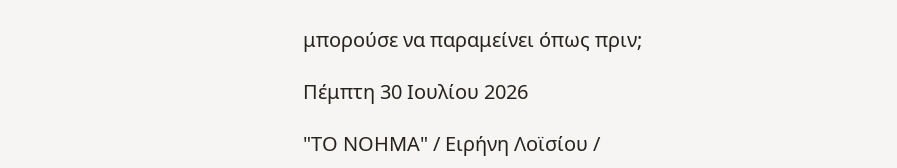μπορούσε να παραμείνει όπως πριν;

Πέμπτη 30 Ιουλίου 2026

"ΤΟ ΝΟΗΜΑ" / Ειρήνη Λοϊσίου /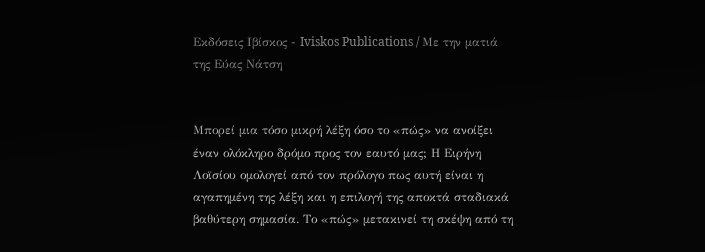Εκδόσεις Ιβίσκος - Iviskos Publications / Με την ματιά της Εύας Νάτση


Μπορεί μια τόσο μικρή λέξη όσο το «πώς» να ανοίξει έναν ολόκληρο δρόμο προς τον εαυτό μας; Η Ειρήνη Λοϊσίου ομολογεί από τον πρόλογο πως αυτή είναι η αγαπημένη της λέξη και η επιλογή της αποκτά σταδιακά βαθύτερη σημασία. Το «πώς» μετακινεί τη σκέψη από τη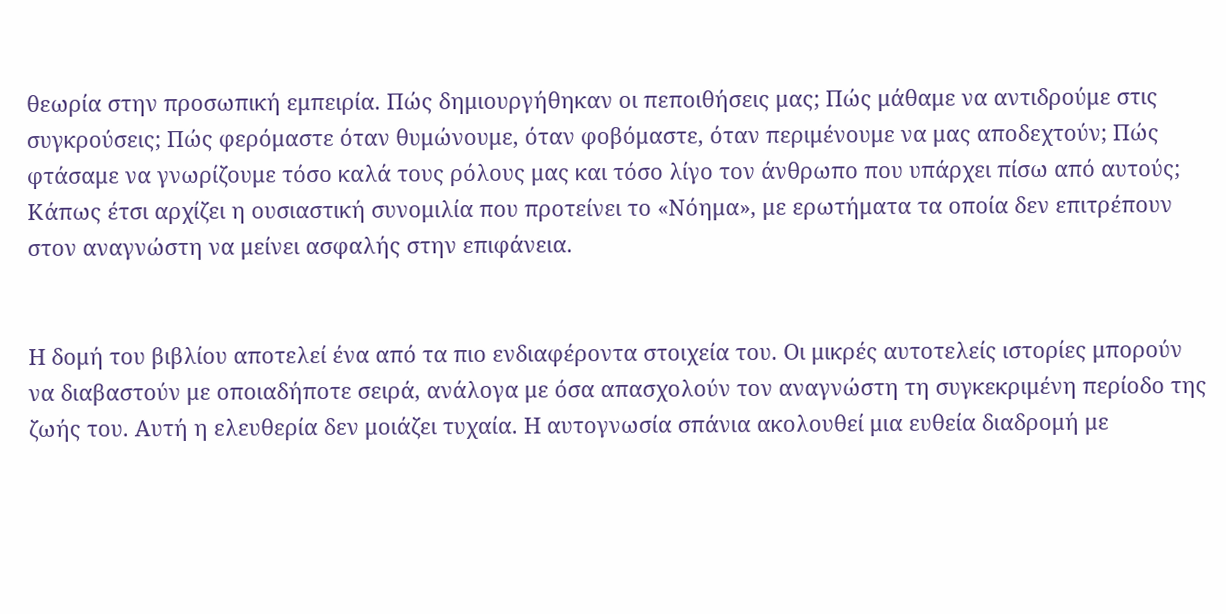θεωρία στην προσωπική εμπειρία. Πώς δημιουργήθηκαν οι πεποιθήσεις μας; Πώς μάθαμε να αντιδρούμε στις συγκρούσεις; Πώς φερόμαστε όταν θυμώνουμε, όταν φοβόμαστε, όταν περιμένουμε να μας αποδεχτούν; Πώς φτάσαμε να γνωρίζουμε τόσο καλά τους ρόλους μας και τόσο λίγο τον άνθρωπο που υπάρχει πίσω από αυτούς; Κάπως έτσι αρχίζει η ουσιαστική συνομιλία που προτείνει το «Νόημα», με ερωτήματα τα οποία δεν επιτρέπουν στον αναγνώστη να μείνει ασφαλής στην επιφάνεια.


Η δομή του βιβλίου αποτελεί ένα από τα πιο ενδιαφέροντα στοιχεία του. Οι μικρές αυτοτελείς ιστορίες μπορούν να διαβαστούν με οποιαδήποτε σειρά, ανάλογα με όσα απασχολούν τον αναγνώστη τη συγκεκριμένη περίοδο της ζωής του. Αυτή η ελευθερία δεν μοιάζει τυχαία. Η αυτογνωσία σπάνια ακολουθεί μια ευθεία διαδρομή με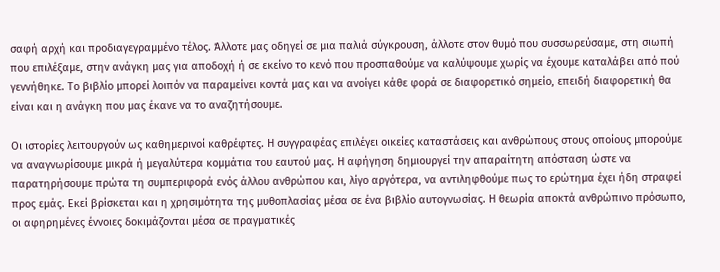σαφή αρχή και προδιαγεγραμμένο τέλος. Άλλοτε μας οδηγεί σε μια παλιά σύγκρουση, άλλοτε στον θυμό που συσσωρεύσαμε, στη σιωπή που επιλέξαμε, στην ανάγκη μας για αποδοχή ή σε εκείνο το κενό που προσπαθούμε να καλύψουμε χωρίς να έχουμε καταλάβει από πού γεννήθηκε. Το βιβλίο μπορεί λοιπόν να παραμείνει κοντά μας και να ανοίγει κάθε φορά σε διαφορετικό σημείο, επειδή διαφορετική θα είναι και η ανάγκη που μας έκανε να το αναζητήσουμε.

Οι ιστορίες λειτουργούν ως καθημερινοί καθρέφτες. Η συγγραφέας επιλέγει οικείες καταστάσεις και ανθρώπους στους οποίους μπορούμε να αναγνωρίσουμε μικρά ή μεγαλύτερα κομμάτια του εαυτού μας. Η αφήγηση δημιουργεί την απαραίτητη απόσταση ώστε να παρατηρήσουμε πρώτα τη συμπεριφορά ενός άλλου ανθρώπου και, λίγο αργότερα, να αντιληφθούμε πως το ερώτημα έχει ήδη στραφεί προς εμάς. Εκεί βρίσκεται και η χρησιμότητα της μυθοπλασίας μέσα σε ένα βιβλίο αυτογνωσίας. Η θεωρία αποκτά ανθρώπινο πρόσωπο, οι αφηρημένες έννοιες δοκιμάζονται μέσα σε πραγματικές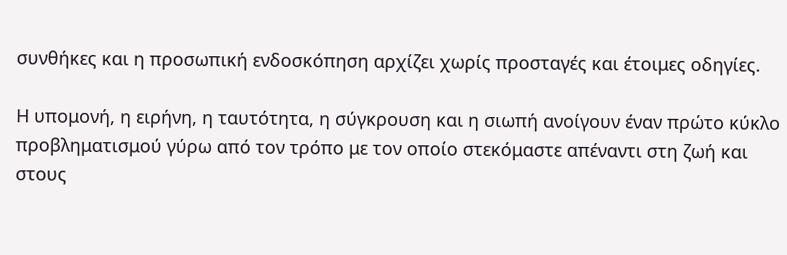συνθήκες και η προσωπική ενδοσκόπηση αρχίζει χωρίς προσταγές και έτοιμες οδηγίες.

Η υπομονή, η ειρήνη, η ταυτότητα, η σύγκρουση και η σιωπή ανοίγουν έναν πρώτο κύκλο προβληματισμού γύρω από τον τρόπο με τον οποίο στεκόμαστε απέναντι στη ζωή και στους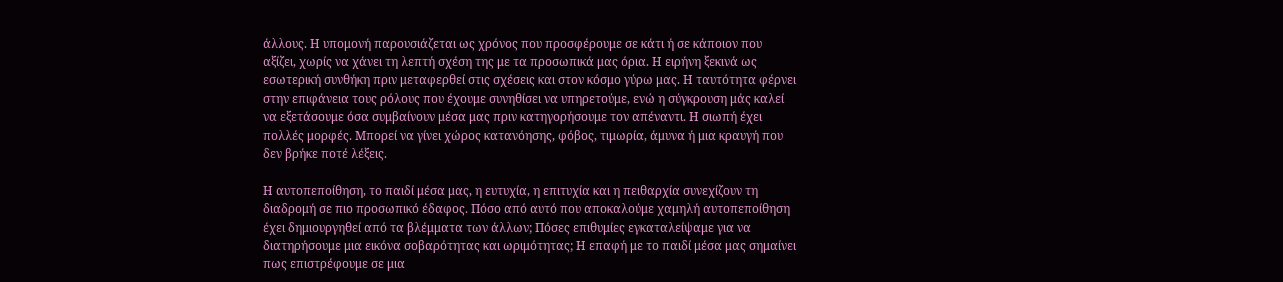άλλους. Η υπομονή παρουσιάζεται ως χρόνος που προσφέρουμε σε κάτι ή σε κάποιον που αξίζει, χωρίς να χάνει τη λεπτή σχέση της με τα προσωπικά μας όρια. Η ειρήνη ξεκινά ως εσωτερική συνθήκη πριν μεταφερθεί στις σχέσεις και στον κόσμο γύρω μας. Η ταυτότητα φέρνει στην επιφάνεια τους ρόλους που έχουμε συνηθίσει να υπηρετούμε, ενώ η σύγκρουση μάς καλεί να εξετάσουμε όσα συμβαίνουν μέσα μας πριν κατηγορήσουμε τον απέναντι. Η σιωπή έχει πολλές μορφές. Μπορεί να γίνει χώρος κατανόησης, φόβος, τιμωρία, άμυνα ή μια κραυγή που δεν βρήκε ποτέ λέξεις.

Η αυτοπεποίθηση, το παιδί μέσα μας, η ευτυχία, η επιτυχία και η πειθαρχία συνεχίζουν τη διαδρομή σε πιο προσωπικό έδαφος. Πόσο από αυτό που αποκαλούμε χαμηλή αυτοπεποίθηση έχει δημιουργηθεί από τα βλέμματα των άλλων; Πόσες επιθυμίες εγκαταλείψαμε για να διατηρήσουμε μια εικόνα σοβαρότητας και ωριμότητας; Η επαφή με το παιδί μέσα μας σημαίνει πως επιστρέφουμε σε μια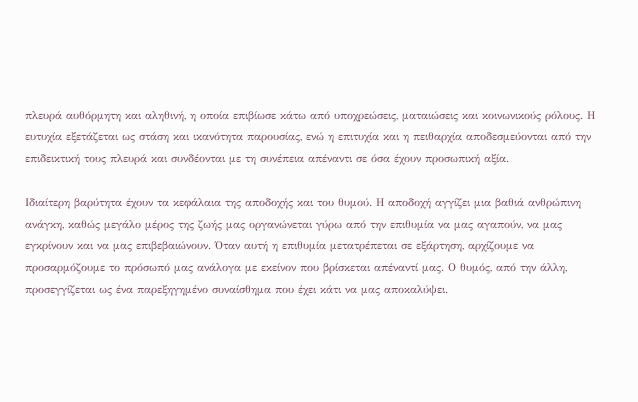πλευρά αυθόρμητη και αληθινή, η οποία επιβίωσε κάτω από υποχρεώσεις, ματαιώσεις και κοινωνικούς ρόλους. Η ευτυχία εξετάζεται ως στάση και ικανότητα παρουσίας, ενώ η επιτυχία και η πειθαρχία αποδεσμεύονται από την επιδεικτική τους πλευρά και συνδέονται με τη συνέπεια απέναντι σε όσα έχουν προσωπική αξία.

Ιδιαίτερη βαρύτητα έχουν τα κεφάλαια της αποδοχής και του θυμού. Η αποδοχή αγγίζει μια βαθιά ανθρώπινη ανάγκη, καθώς μεγάλο μέρος της ζωής μας οργανώνεται γύρω από την επιθυμία να μας αγαπούν, να μας εγκρίνουν και να μας επιβεβαιώνουν. Όταν αυτή η επιθυμία μετατρέπεται σε εξάρτηση, αρχίζουμε να προσαρμόζουμε το πρόσωπό μας ανάλογα με εκείνον που βρίσκεται απέναντί μας. Ο θυμός, από την άλλη, προσεγγίζεται ως ένα παρεξηγημένο συναίσθημα που έχει κάτι να μας αποκαλύψει.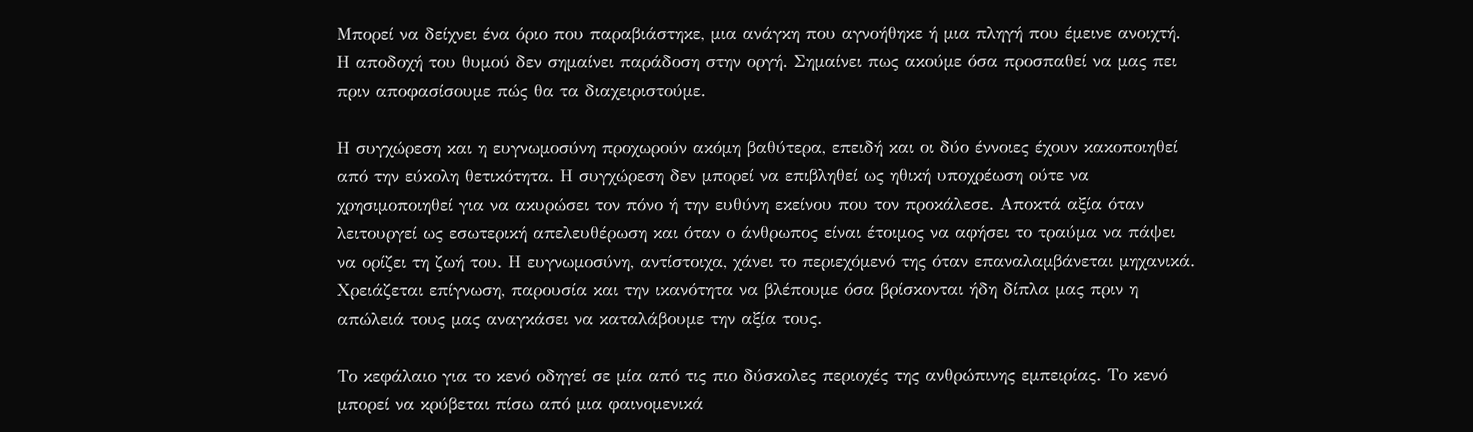Μπορεί να δείχνει ένα όριο που παραβιάστηκε, μια ανάγκη που αγνοήθηκε ή μια πληγή που έμεινε ανοιχτή. Η αποδοχή του θυμού δεν σημαίνει παράδοση στην οργή. Σημαίνει πως ακούμε όσα προσπαθεί να μας πει πριν αποφασίσουμε πώς θα τα διαχειριστούμε.

Η συγχώρεση και η ευγνωμοσύνη προχωρούν ακόμη βαθύτερα, επειδή και οι δύο έννοιες έχουν κακοποιηθεί από την εύκολη θετικότητα. Η συγχώρεση δεν μπορεί να επιβληθεί ως ηθική υποχρέωση ούτε να χρησιμοποιηθεί για να ακυρώσει τον πόνο ή την ευθύνη εκείνου που τον προκάλεσε. Αποκτά αξία όταν λειτουργεί ως εσωτερική απελευθέρωση και όταν ο άνθρωπος είναι έτοιμος να αφήσει το τραύμα να πάψει να ορίζει τη ζωή του. Η ευγνωμοσύνη, αντίστοιχα, χάνει το περιεχόμενό της όταν επαναλαμβάνεται μηχανικά. Χρειάζεται επίγνωση, παρουσία και την ικανότητα να βλέπουμε όσα βρίσκονται ήδη δίπλα μας πριν η απώλειά τους μας αναγκάσει να καταλάβουμε την αξία τους.

Το κεφάλαιο για το κενό οδηγεί σε μία από τις πιο δύσκολες περιοχές της ανθρώπινης εμπειρίας. Το κενό μπορεί να κρύβεται πίσω από μια φαινομενικά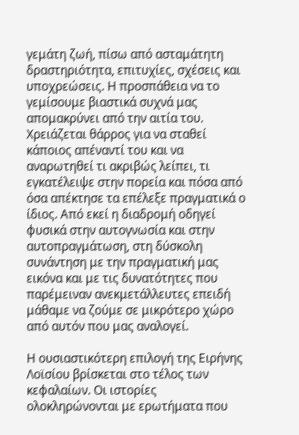γεμάτη ζωή, πίσω από ασταμάτητη δραστηριότητα, επιτυχίες, σχέσεις και υποχρεώσεις. Η προσπάθεια να το γεμίσουμε βιαστικά συχνά μας απομακρύνει από την αιτία του. Χρειάζεται θάρρος για να σταθεί κάποιος απέναντί του και να αναρωτηθεί τι ακριβώς λείπει, τι εγκατέλειψε στην πορεία και πόσα από όσα απέκτησε τα επέλεξε πραγματικά ο ίδιος. Από εκεί η διαδρομή οδηγεί φυσικά στην αυτογνωσία και στην αυτοπραγμάτωση, στη δύσκολη συνάντηση με την πραγματική μας εικόνα και με τις δυνατότητες που παρέμειναν ανεκμετάλλευτες επειδή μάθαμε να ζούμε σε μικρότερο χώρο από αυτόν που μας αναλογεί.

Η ουσιαστικότερη επιλογή της Ειρήνης Λοϊσίου βρίσκεται στο τέλος των κεφαλαίων. Οι ιστορίες ολοκληρώνονται με ερωτήματα που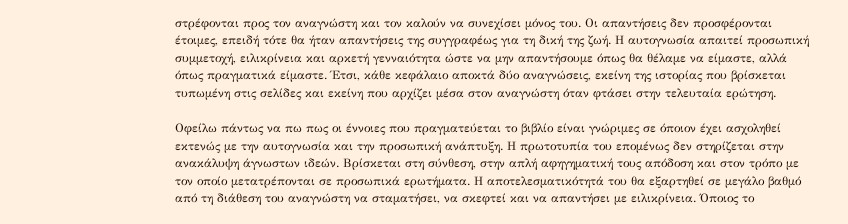στρέφονται προς τον αναγνώστη και τον καλούν να συνεχίσει μόνος του. Οι απαντήσεις δεν προσφέρονται έτοιμες, επειδή τότε θα ήταν απαντήσεις της συγγραφέως για τη δική της ζωή. Η αυτογνωσία απαιτεί προσωπική συμμετοχή, ειλικρίνεια και αρκετή γενναιότητα ώστε να μην απαντήσουμε όπως θα θέλαμε να είμαστε, αλλά όπως πραγματικά είμαστε. Έτσι, κάθε κεφάλαιο αποκτά δύο αναγνώσεις, εκείνη της ιστορίας που βρίσκεται τυπωμένη στις σελίδες και εκείνη που αρχίζει μέσα στον αναγνώστη όταν φτάσει στην τελευταία ερώτηση.

Οφείλω πάντως να πω πως οι έννοιες που πραγματεύεται το βιβλίο είναι γνώριμες σε όποιον έχει ασχοληθεί εκτενώς με την αυτογνωσία και την προσωπική ανάπτυξη. Η πρωτοτυπία του επομένως δεν στηρίζεται στην ανακάλυψη άγνωστων ιδεών. Βρίσκεται στη σύνθεση, στην απλή αφηγηματική τους απόδοση και στον τρόπο με τον οποίο μετατρέπονται σε προσωπικά ερωτήματα. Η αποτελεσματικότητά του θα εξαρτηθεί σε μεγάλο βαθμό από τη διάθεση του αναγνώστη να σταματήσει, να σκεφτεί και να απαντήσει με ειλικρίνεια. Όποιος το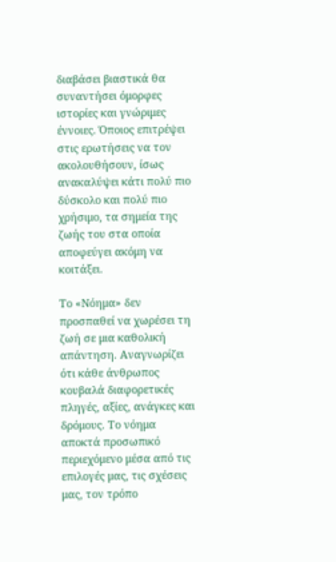διαβάσει βιαστικά θα συναντήσει όμορφες ιστορίες και γνώριμες έννοιες. Όποιος επιτρέψει στις ερωτήσεις να τον ακολουθήσουν, ίσως ανακαλύψει κάτι πολύ πιο δύσκολο και πολύ πιο χρήσιμο, τα σημεία της ζωής του στα οποία αποφεύγει ακόμη να κοιτάξει.

Το «Νόημα» δεν προσπαθεί να χωρέσει τη ζωή σε μια καθολική απάντηση. Αναγνωρίζει ότι κάθε άνθρωπος κουβαλά διαφορετικές πληγές, αξίες, ανάγκες και δρόμους. Το νόημα αποκτά προσωπικό περιεχόμενο μέσα από τις επιλογές μας, τις σχέσεις μας, τον τρόπο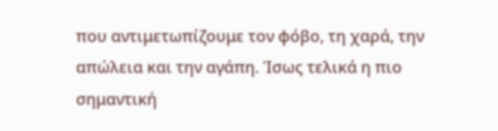που αντιμετωπίζουμε τον φόβο, τη χαρά, την απώλεια και την αγάπη. Ίσως τελικά η πιο σημαντική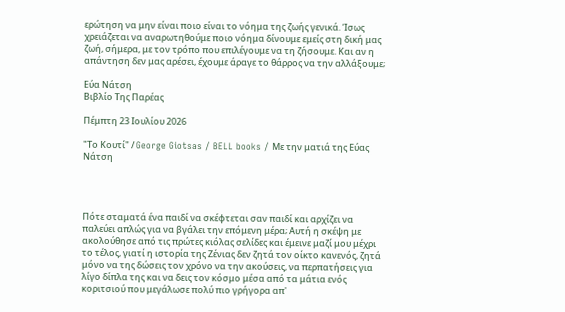ερώτηση να μην είναι ποιο είναι το νόημα της ζωής γενικά. Ίσως χρειάζεται να αναρωτηθούμε ποιο νόημα δίνουμε εμείς στη δική μας ζωή, σήμερα, με τον τρόπο που επιλέγουμε να τη ζήσουμε. Και αν η απάντηση δεν μας αρέσει, έχουμε άραγε το θάρρος να την αλλάξουμε;

Εύα Νάτση
Βιβλίο Της Παρέας

Πέμπτη 23 Ιουλίου 2026

"Το Κουτί" / George Giotsas / BELL books / Με την ματιά της Εύας Νάτση




Πότε σταματά ένα παιδί να σκέφτεται σαν παιδί και αρχίζει να παλεύει απλώς για να βγάλει την επόμενη μέρα; Αυτή η σκέψη με ακολούθησε από τις πρώτες κιόλας σελίδες και έμεινε μαζί μου μέχρι το τέλος, γιατί η ιστορία της Ζένιας δεν ζητά τον οίκτο κανενός, ζητά μόνο να της δώσεις τον χρόνο να την ακούσεις, να περπατήσεις για λίγο δίπλα της και να δεις τον κόσμο μέσα από τα μάτια ενός κοριτσιού που μεγάλωσε πολύ πιο γρήγορα απ'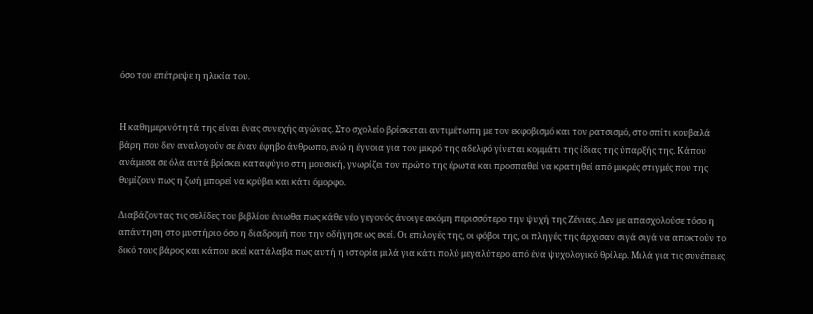όσο του επέτρεψε η ηλικία του.


Η καθημερινότητά της είναι ένας συνεχής αγώνας. Στο σχολείο βρίσκεται αντιμέτωπη με τον εκφοβισμό και τον ρατσισμό, στο σπίτι κουβαλά βάρη που δεν αναλογούν σε έναν έφηβο άνθρωπο, ενώ η έγνοια για τον μικρό της αδελφό γίνεται κομμάτι της ίδιας της ύπαρξής της. Κάπου ανάμεσα σε όλα αυτά βρίσκει καταφύγιο στη μουσική, γνωρίζει τον πρώτο της έρωτα και προσπαθεί να κρατηθεί από μικρές στιγμές που της θυμίζουν πως η ζωή μπορεί να κρύβει και κάτι όμορφο.

Διαβάζοντας τις σελίδες του βιβλίου ένιωθα πως κάθε νέο γεγονός άνοιγε ακόμη περισσότερο την ψυχή της Ζένιας. Δεν με απασχολούσε τόσο η απάντηση στο μυστήριο όσο η διαδρομή που την οδήγησε ως εκεί. Οι επιλογές της, οι φόβοι της, οι πληγές της άρχισαν σιγά σιγά να αποκτούν το δικό τους βάρος και κάπου εκεί κατάλαβα πως αυτή η ιστορία μιλά για κάτι πολύ μεγαλύτερο από ένα ψυχολογικό θρίλερ. Μιλά για τις συνέπειες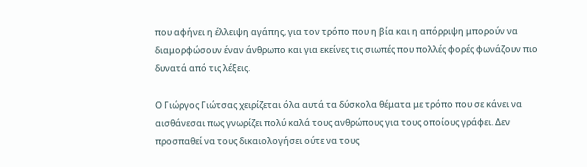που αφήνει η έλλειψη αγάπης, για τον τρόπο που η βία και η απόρριψη μπορούν να διαμορφώσουν έναν άνθρωπο και για εκείνες τις σιωπές που πολλές φορές φωνάζουν πιο δυνατά από τις λέξεις.

Ο Γιώργος Γιώτσας χειρίζεται όλα αυτά τα δύσκολα θέματα με τρόπο που σε κάνει να αισθάνεσαι πως γνωρίζει πολύ καλά τους ανθρώπους για τους οποίους γράφει. Δεν προσπαθεί να τους δικαιολογήσει ούτε να τους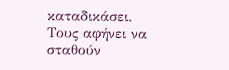καταδικάσει. Τους αφήνει να σταθούν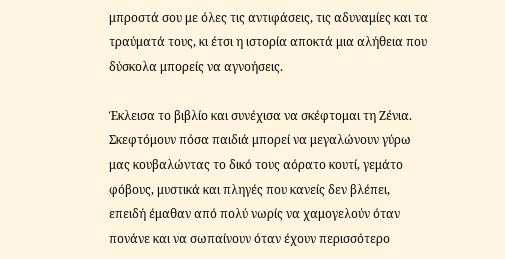μπροστά σου με όλες τις αντιφάσεις, τις αδυναμίες και τα τραύματά τους, κι έτσι η ιστορία αποκτά μια αλήθεια που δύσκολα μπορείς να αγνοήσεις.

Έκλεισα το βιβλίο και συνέχισα να σκέφτομαι τη Ζένια. Σκεφτόμουν πόσα παιδιά μπορεί να μεγαλώνουν γύρω μας κουβαλώντας το δικό τους αόρατο κουτί, γεμάτο φόβους, μυστικά και πληγές που κανείς δεν βλέπει, επειδή έμαθαν από πολύ νωρίς να χαμογελούν όταν πονάνε και να σωπαίνουν όταν έχουν περισσότερο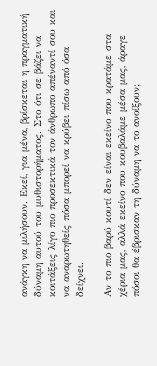ανάγκη να μιλήσουν. Εκεί, για μένα, βρίσκεται η πραγματική δύναμη αυτού του μυθιστορήματος. Στο ότι σε βάζει να κοιτάξεις λίγο πιο προσεκτικά τον άνθρωπο απέναντί σου και να αναρωτηθείς πόσα μπορεί να κρύβει πίσω από όσα δείχνει.

Αν το πιο βαρύ κουτί δεν είναι εκείνο που κρατάμε στα χέρια μας, αλλά εκείνο που κουβαλάμε μέσα μας, άραγε πόσοι θα έβρισκαν τη δύναμη να το ανοίξουν;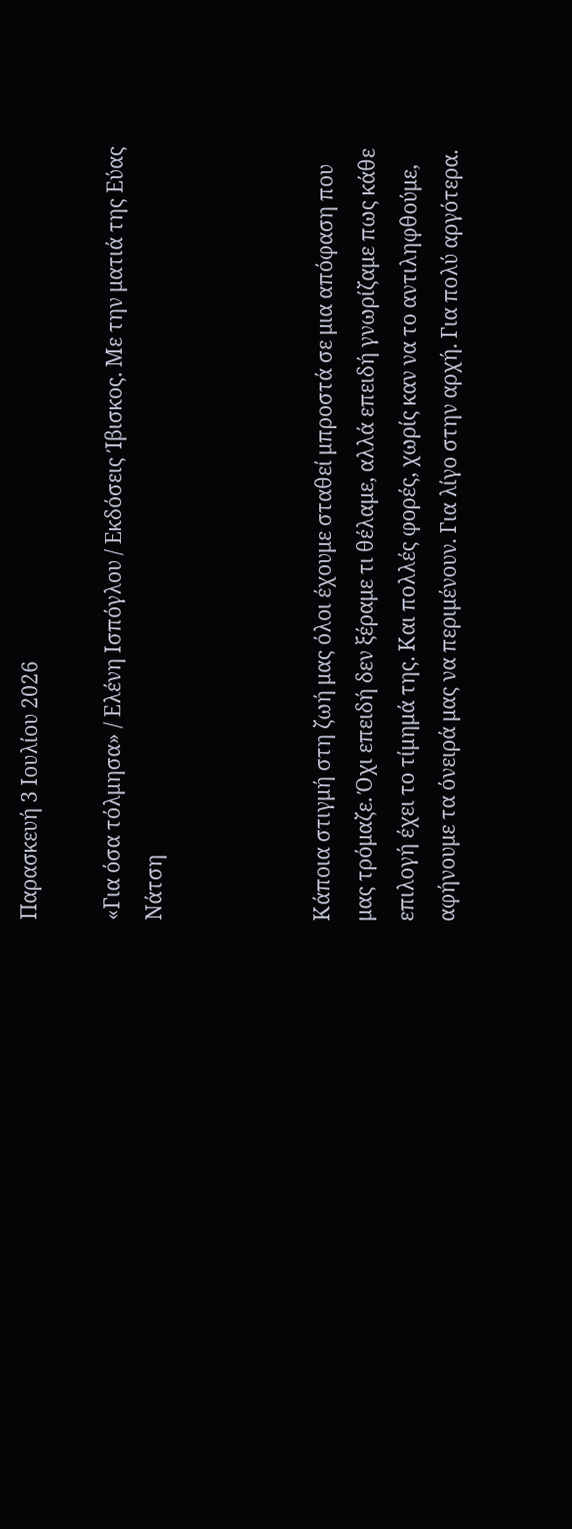Παρασκευή 3 Ιουλίου 2026

«Για όσα τόλμησα» / Ελένη Ισπόγλου / Εκδόσεις Ίβισκος. Με την ματιά της Εύας Νάτση



Κάποια στιγμή στη ζωή μας όλοι έχουμε σταθεί μπροστά σε μια απόφαση που μας τρόμαζε. Όχι επειδή δεν ξέραμε τι θέλαμε, αλλά επειδή γνωρίζαμε πως κάθε επιλογή έχει το τίμημά της. Και πολλές φορές, χωρίς καν να το αντιληφθούμε, αφήνουμε τα όνειρά μας να περιμένουν. Για λίγο στην αρχή. Για πολύ αργότερα.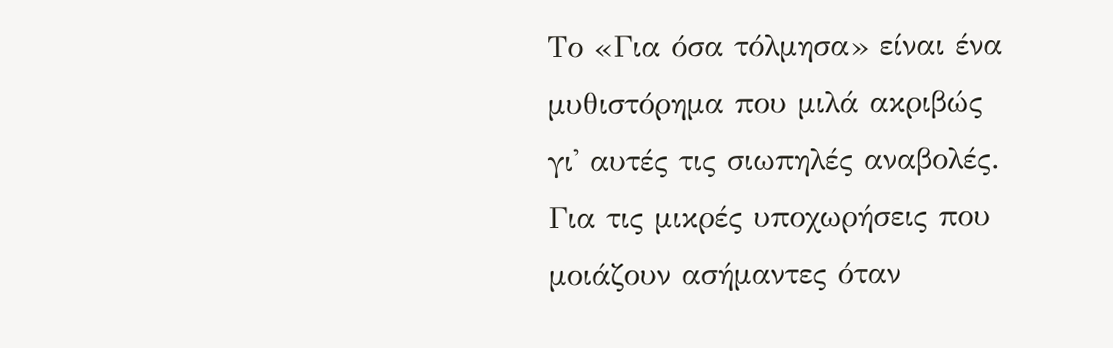Το «Για όσα τόλμησα» είναι ένα μυθιστόρημα που μιλά ακριβώς γι' αυτές τις σιωπηλές αναβολές. Για τις μικρές υποχωρήσεις που μοιάζουν ασήμαντες όταν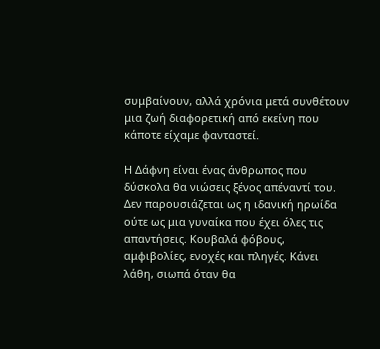συμβαίνουν, αλλά χρόνια μετά συνθέτουν μια ζωή διαφορετική από εκείνη που κάποτε είχαμε φανταστεί.

Η Δάφνη είναι ένας άνθρωπος που δύσκολα θα νιώσεις ξένος απέναντί του. Δεν παρουσιάζεται ως η ιδανική ηρωίδα ούτε ως μια γυναίκα που έχει όλες τις απαντήσεις. Κουβαλά φόβους, αμφιβολίες, ενοχές και πληγές. Κάνει λάθη, σιωπά όταν θα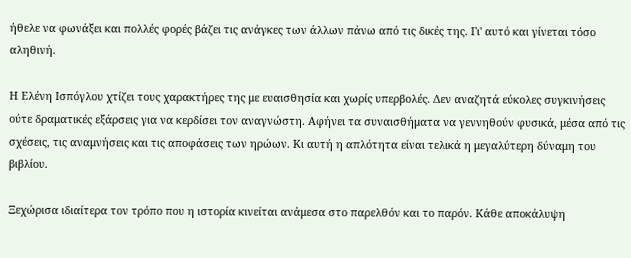ήθελε να φωνάξει και πολλές φορές βάζει τις ανάγκες των άλλων πάνω από τις δικές της. Γι' αυτό και γίνεται τόσο αληθινή.

Η Ελένη Ισπόγλου χτίζει τους χαρακτήρες της με ευαισθησία και χωρίς υπερβολές. Δεν αναζητά εύκολες συγκινήσεις ούτε δραματικές εξάρσεις για να κερδίσει τον αναγνώστη. Αφήνει τα συναισθήματα να γεννηθούν φυσικά, μέσα από τις σχέσεις, τις αναμνήσεις και τις αποφάσεις των ηρώων. Κι αυτή η απλότητα είναι τελικά η μεγαλύτερη δύναμη του βιβλίου.

Ξεχώρισα ιδιαίτερα τον τρόπο που η ιστορία κινείται ανάμεσα στο παρελθόν και το παρόν. Κάθε αποκάλυψη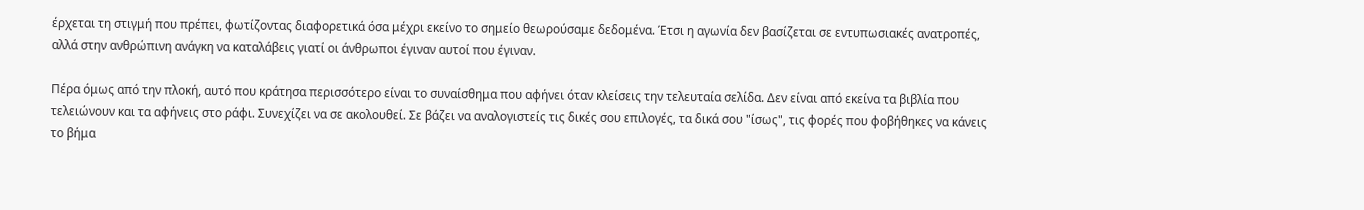έρχεται τη στιγμή που πρέπει, φωτίζοντας διαφορετικά όσα μέχρι εκείνο το σημείο θεωρούσαμε δεδομένα. Έτσι η αγωνία δεν βασίζεται σε εντυπωσιακές ανατροπές, αλλά στην ανθρώπινη ανάγκη να καταλάβεις γιατί οι άνθρωποι έγιναν αυτοί που έγιναν.

Πέρα όμως από την πλοκή, αυτό που κράτησα περισσότερο είναι το συναίσθημα που αφήνει όταν κλείσεις την τελευταία σελίδα. Δεν είναι από εκείνα τα βιβλία που τελειώνουν και τα αφήνεις στο ράφι. Συνεχίζει να σε ακολουθεί. Σε βάζει να αναλογιστείς τις δικές σου επιλογές, τα δικά σου "ίσως", τις φορές που φοβήθηκες να κάνεις το βήμα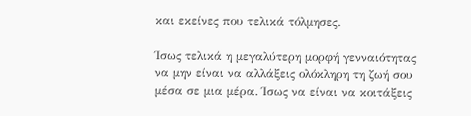και εκείνες που τελικά τόλμησες.

Ίσως τελικά η μεγαλύτερη μορφή γενναιότητας να μην είναι να αλλάξεις ολόκληρη τη ζωή σου μέσα σε μια μέρα. Ίσως να είναι να κοιτάξεις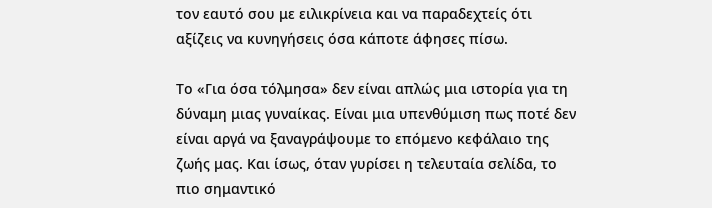τον εαυτό σου με ειλικρίνεια και να παραδεχτείς ότι αξίζεις να κυνηγήσεις όσα κάποτε άφησες πίσω.

Το «Για όσα τόλμησα» δεν είναι απλώς μια ιστορία για τη δύναμη μιας γυναίκας. Είναι μια υπενθύμιση πως ποτέ δεν είναι αργά να ξαναγράψουμε το επόμενο κεφάλαιο της ζωής μας. Και ίσως, όταν γυρίσει η τελευταία σελίδα, το πιο σημαντικό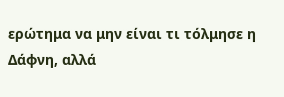ερώτημα να μην είναι τι τόλμησε η Δάφνη, αλλά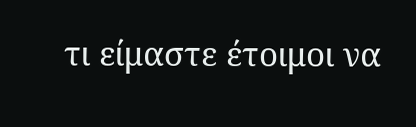τι είμαστε έτοιμοι να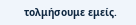τολμήσουμε εμείς.